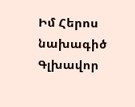Իմ Հերոս նախագիծ
Գլխավոր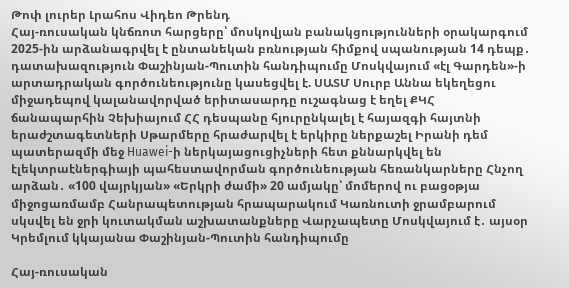Թոփ լուրեր Լրահոս Վիդեո Թրենդ
Հայ-ռուսական կնճռոտ հարցերը՝ մոսկովյան բանակցությունների օրակարգում 2025-ին արձանագրվել է ընտանեկան բռնության հիմքով սպանության 14 դեպք․ դատախազություն Փաշինյան-Պուտին հանդիպումը Մոսկվայում «էլ Գարդեն»-ի արտադրական գործունեությունը կասեցվել է. ՍԱՏՄ Սուրբ Աննա եկեղեցու միջադեպով կալանավորված երիտասարդը ուշագնաց է եղել ՔԿՀ ճանապարհին Չեխիայում ՀՀ դեսպանը հյուրընկալել է հայազգի հայտնի երաժշտագետների Սթարմերը հրաժարվել է երկիրը ներքաշել Իրանի դեմ պատերազմի մեջ Huawei-ի ներկայացուցիչների հետ քննարկվել են էլեկտրաէներգիայի պահեստավորման գործունեության հեռանկարները Հնչող արձան․ «100 վայրկյան» «Երկրի ժամի» 20 ամյակը՝ մոմերով ու բացօթյա միջոցառմամբ Հանրապետության հրապարակում Կառնուտի ջրամբարում սկսվել են ջրի կուտակման աշխատանքները Վարչապետը Մոսկվայում է․ այսօր Կրեմլում կկայանա Փաշինյան-Պուտին հանդիպումը

Հայ-ռուսական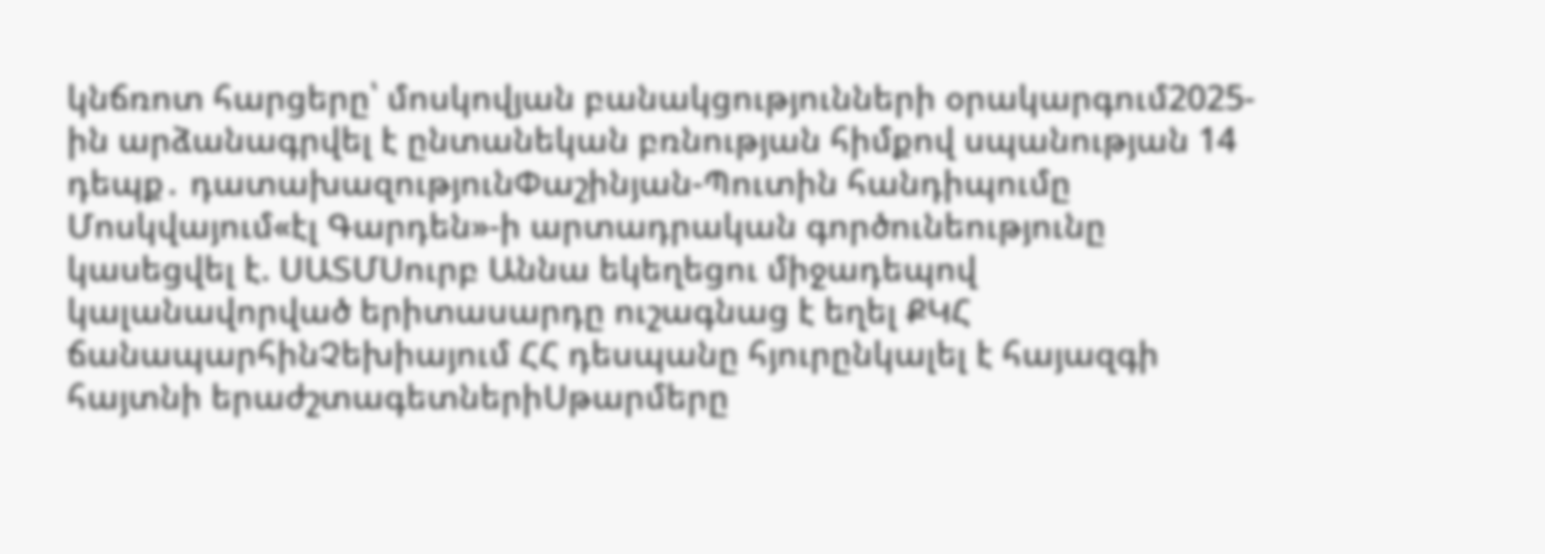կնճռոտ հարցերը՝ մոսկովյան բանակցությունների օրակարգում2025-ին արձանագրվել է ընտանեկան բռնության հիմքով սպանության 14 դեպք․ դատախազությունՓաշինյան-Պուտին հանդիպումը Մոսկվայում«էլ Գարդեն»-ի արտադրական գործունեությունը կասեցվել է. ՍԱՏՄՍուրբ Աննա եկեղեցու միջադեպով կալանավորված երիտասարդը ուշագնաց է եղել ՔԿՀ ճանապարհինՉեխիայում ՀՀ դեսպանը հյուրընկալել է հայազգի հայտնի երաժշտագետներիՍթարմերը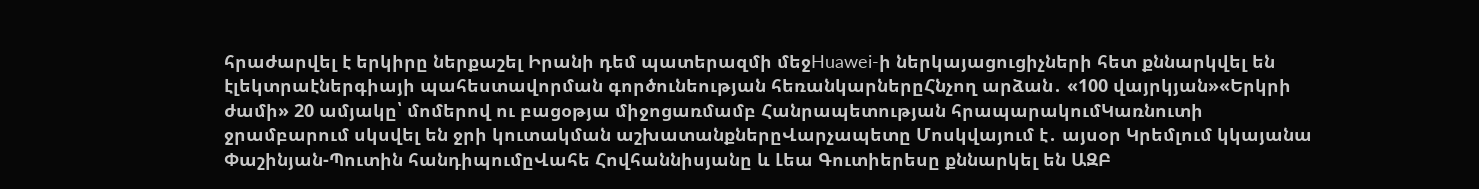հրաժարվել է երկիրը ներքաշել Իրանի դեմ պատերազմի մեջHuawei-ի ներկայացուցիչների հետ քննարկվել են էլեկտրաէներգիայի պահեստավորման գործունեության հեռանկարներըՀնչող արձան․ «100 վայրկյան»«Երկրի ժամի» 20 ամյակը՝ մոմերով ու բացօթյա միջոցառմամբ Հանրապետության հրապարակումԿառնուտի ջրամբարում սկսվել են ջրի կուտակման աշխատանքներըՎարչապետը Մոսկվայում է․ այսօր Կրեմլում կկայանա Փաշինյան-Պուտին հանդիպումըՎահե Հովհաննիսյանը և Լեա Գուտիերեսը քննարկել են ԱԶԲ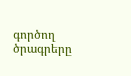գործող ծրագրերը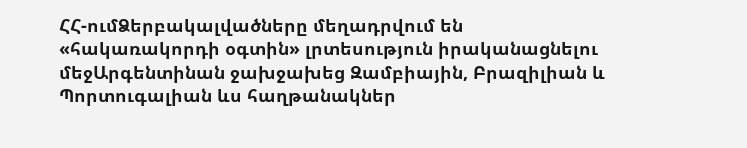ՀՀ-ումՁերբակալվածները մեղադրվում են «հակառակորդի օգտին» լրտեսություն իրականացնելու մեջԱրգենտինան ջախջախեց Զամբիային, Բրազիլիան և Պորտուգալիան ևս հաղթանակներ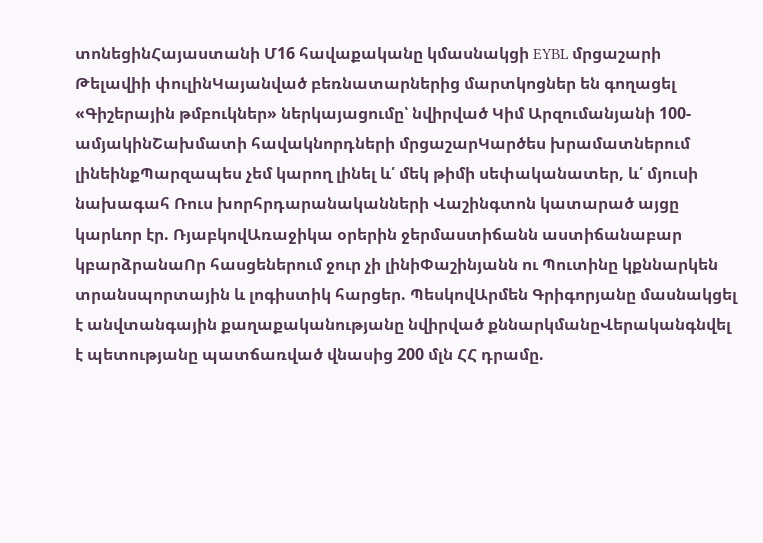տոնեցինՀայաստանի Մ16 հավաքականը կմասնակցի EYBL մրցաշարի Թելավիի փուլինԿայանված բեռնատարներից մարտկոցներ են գողացել «Գիշերային թմբուկներ» ներկայացումը՝ նվիրված Կիմ Արզումանյանի 100-ամյակինՇախմատի հավակնորդների մրցաշարԿարծես խրամատներում լինեինքՊարզապես չեմ կարող լինել և՛ մեկ թիմի սեփականատեր, և՛ մյուսի նախագահ Ռուս խորհրդարանականների Վաշինգտոն կատարած այցը կարևոր էր. ՌյաբկովԱռաջիկա օրերին ջերմաստիճանն աստիճանաբար կբարձրանաՈր հասցեներում ջուր չի լինիՓաշինյանն ու Պուտինը կքննարկեն տրանսպորտային և լոգիստիկ հարցեր. ՊեսկովԱրմեն Գրիգորյանը մասնակցել է անվտանգային քաղաքականությանը նվիրված քննարկմանըՎերականգնվել է պետությանը պատճառված վնասից 200 մլն ՀՀ դրամը.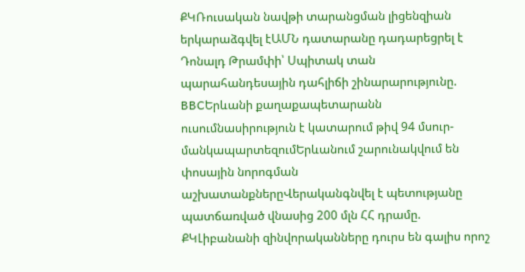ՔԿՌուսական նավթի տարանցման լիցենզիան երկարաձգվել էԱՄՆ դատարանը դադարեցրել է Դոնալդ Թրամփի՝ Սպիտակ տան պարահանդեսային դահլիճի շինարարությունը. BBCԵրևանի քաղաքապետարանն ուսումնասիրություն է կատարում թիվ 94 մսուր-մանկապարտեզումԵրևանում շարունակվում են փոսային նորոգման աշխատանքներըՎերականգնվել է պետությանը պատճառված վնասից 200 մլն ՀՀ դրամը. ՔԿԼիբանանի զինվորականները դուրս են գալիս որոշ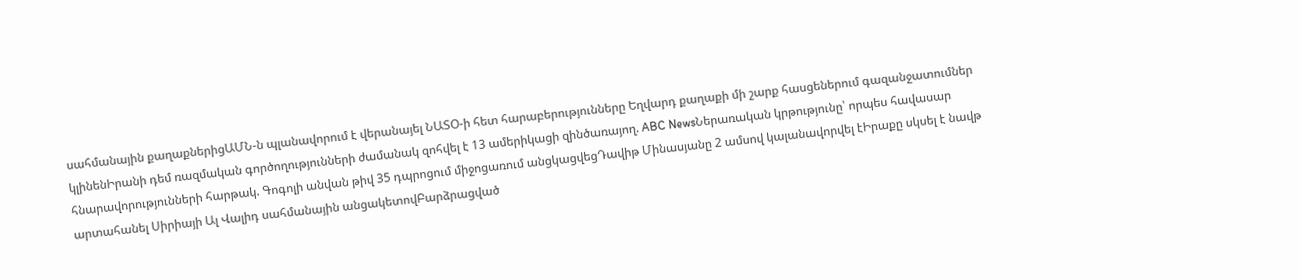սահմանային քաղաքներիցԱՄՆ-ն պլանավորում է վերանայել ՆԱՏՕ-ի հետ հարաբերությունները Եղվարդ քաղաքի մի շարք հասցեներում գազանջատումներ կլինենԻրանի դեմ ռազմական գործողությունների ժամանակ զոհվել է 13 ամերիկացի զինծառայող. ABC NewsՆերառական կրթությունը՝ որպես հավասար հնարավորությունների հարթակ. Գոգոլի անվան թիվ 35 դպրոցում միջոցառում անցկացվեցԴավիթ Մինասյանը 2 ամսով կալանավորվել էԻրաքը սկսել է նավթ արտահանել Սիրիայի Ալ Վալիդ սահմանային անցակետովԲարձրացված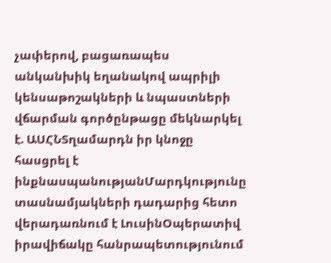չափերով, բացառապես անկանխիկ եղանակով ապրիլի կենսաթոշակների և նպաստների վճարման գործընթացը մեկնարկել է. ԱՍՀՆՏղամարդն իր կնոջը հասցրել է ինքնասպանությանՄարդկությունը տասնամյակների դադարից հետո վերադառնում է ԼուսինՕպերատիվ իրավիճակը հանրապետությունում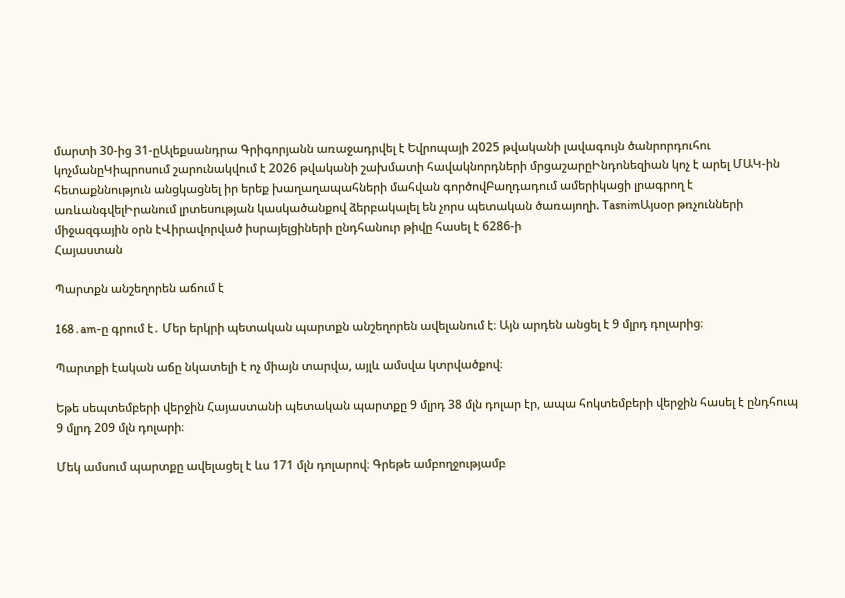մարտի 30-ից 31-ըԱլեքսանդրա Գրիգորյանն առաջադրվել է Եվրոպայի 2025 թվականի լավագույն ծանրորդուհու կոչմանըԿիպրոսում շարունակվում է 2026 թվականի շախմատի հավակնորդների մրցաշարըԻնդոնեզիան կոչ է արել ՄԱԿ-ին հետաքննություն անցկացնել իր երեք խաղաղապահների մահվան գործովԲաղդադում ամերիկացի լրագրող է առևանգվելԻրանում լրտեսության կասկածանքով ձերբակալել են չորս պետական ծառայողի. TasnimԱյսօր թռչունների միջազգային օրն էՎիրավորված իսրայելցիների ընդհանուր թիվը հասել է 6286-ի
Հայաստան

Պարտքն անշեղորեն աճում է

168․am-ը գրում է․ Մեր երկրի պետական պարտքն անշեղորեն ավելանում է։ Այն արդեն անցել է 9 մլրդ դոլարից։

Պարտքի էական աճը նկատելի է ոչ միայն տարվա, այլև ամսվա կտրվածքով։

Եթե սեպտեմբերի վերջին Հայաստանի պետական պարտքը 9 մլրդ 38 մլն դոլար էր, ապա հոկտեմբերի վերջին հասել է ընդհուպ 9 մլրդ 209 մլն դոլարի։

Մեկ ամսում պարտքը ավելացել է ևս 171 մլն դոլարով։ Գրեթե ամբողջությամբ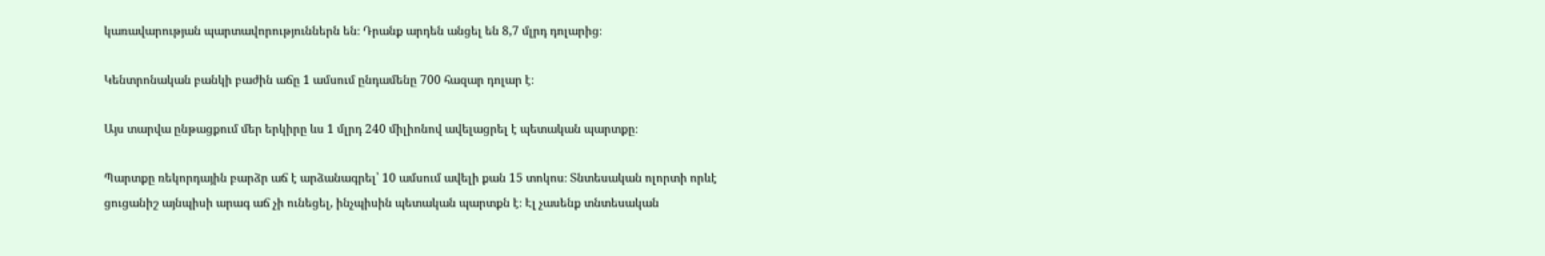կառավարության պարտավորություններն են։ Դրանք արդեն անցել են 8,7 մլրդ դոլարից։

Կենտրոնական բանկի բաժին աճը 1 ամսում ընդամենը 700 հազար դոլար է։

Այս տարվա ընթացքում մեր երկիրը ևս 1 մլրդ 240 միլիոնով ավելացրել է պետական պարտքը։

Պարտքը ռեկորդային բարձր աճ է արձանագրել՝ 10 ամսում ավելի քան 15 տոկոս։ Տնտեսական ոլորտի որևէ ցուցանիշ այնպիսի արագ աճ չի ունեցել, ինչպիսին պետական պարտքն է։ Էլ չասենք տնտեսական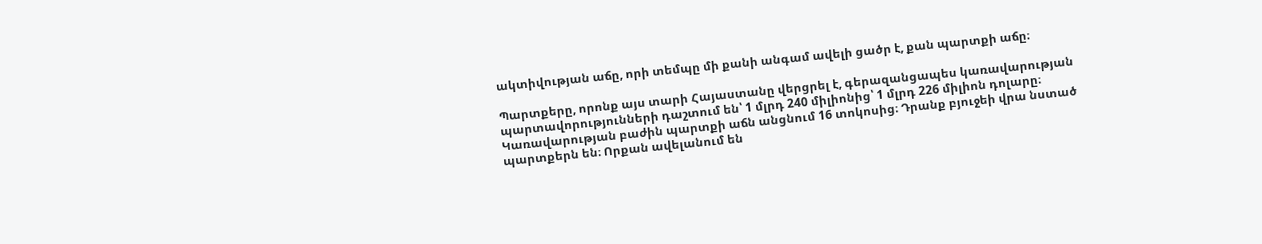ակտիվության աճը, որի տեմպը մի քանի անգամ ավելի ցածր է, քան պարտքի աճը։

Պարտքերը, որոնք այս տարի Հայաստանը վերցրել է, գերազանցապես կառավարության պարտավորությունների դաշտում են՝ 1 մլրդ 240 միլիոնից՝ 1 մլրդ 226 միլիոն դոլարը։ Կառավարության բաժին պարտքի աճն անցնում 16 տոկոսից։ Դրանք բյուջեի վրա նստած պարտքերն են։ Որքան ավելանում են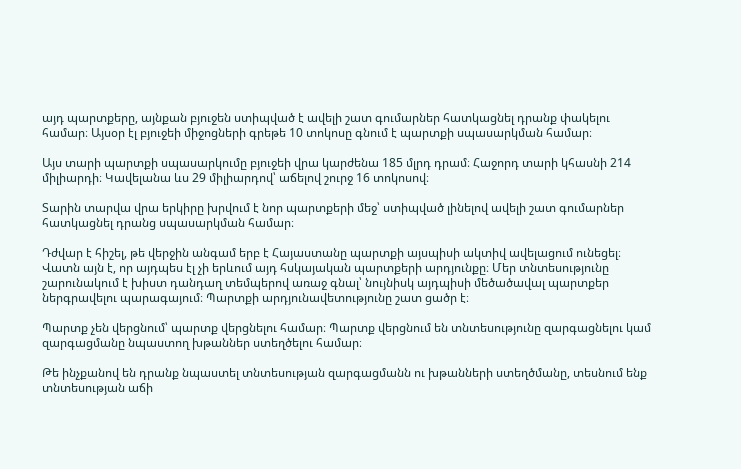այդ պարտքերը, այնքան բյուջեն ստիպված է ավելի շատ գումարներ հատկացնել դրանք փակելու համար։ Այսօր էլ բյուջեի միջոցների գրեթե 10 տոկոսը գնում է պարտքի սպասարկման համար։

Այս տարի պարտքի սպասարկումը բյուջեի վրա կարժենա 185 մլրդ դրամ։ Հաջորդ տարի կհասնի 214 միլիարդի։ Կավելանա ևս 29 միլիարդով՝ աճելով շուրջ 16 տոկոսով։

Տարին տարվա վրա երկիրը խրվում է նոր պարտքերի մեջ՝ ստիպված լինելով ավելի շատ գումարներ հատկացնել դրանց սպասարկման համար։

Դժվար է հիշել, թե վերջին անգամ երբ է Հայաստանը պարտքի այսպիսի ակտիվ ավելացում ունեցել։ Վատն այն է, որ այդպես էլ չի երևում այդ հսկայական պարտքերի արդյունքը։ Մեր տնտեսությունը շարունակում է խիստ դանդաղ տեմպերով առաջ գնալ՝ նույնիսկ այդպիսի մեծածավալ պարտքեր ներգրավելու պարագայում։ Պարտքի արդյունավետությունը շատ ցածր է։

Պարտք չեն վերցնում՝ պարտք վերցնելու համար։ Պարտք վերցնում են տնտեսությունը զարգացնելու կամ զարգացմանը նպաստող խթաններ ստեղծելու համար։

Թե ինչքանով են դրանք նպաստել տնտեսության զարգացմանն ու խթանների ստեղծմանը, տեսնում ենք տնտեսության աճի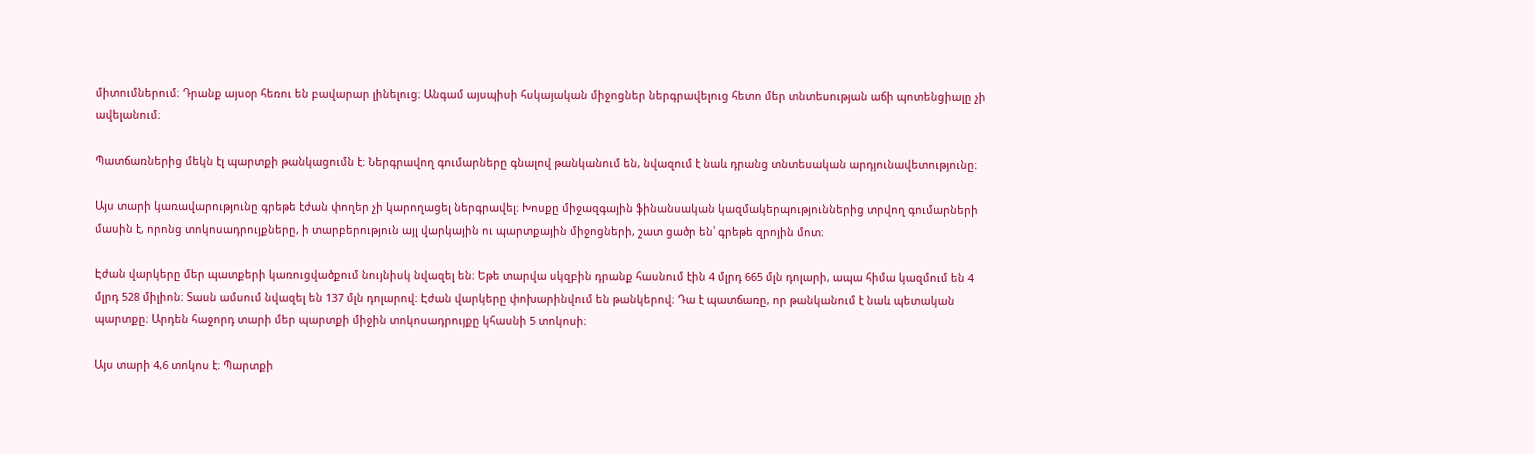միտումներում։ Դրանք այսօր հեռու են բավարար լինելուց։ Անգամ այսպիսի հսկայական միջոցներ ներգրավելուց հետո մեր տնտեսության աճի պոտենցիալը չի ավելանում։

Պատճառներից մեկն էլ պարտքի թանկացումն է։ Ներգրավող գումարները գնալով թանկանում են, նվազում է նաև դրանց տնտեսական արդյունավետությունը։

Այս տարի կառավարությունը գրեթե էժան փողեր չի կարողացել ներգրավել։ Խոսքը միջազգային ֆինանսական կազմակերպություններից տրվող գումարների մասին է, որոնց տոկոսադրույքները, ի տարբերություն այլ վարկային ու պարտքային միջոցների, շատ ցածր են՝ գրեթե զրոյին մոտ։

Էժան վարկերը մեր պատքերի կառուցվածքում նույնիսկ նվազել են։ Եթե տարվա սկզբին դրանք հասնում էին 4 մլրդ 665 մլն դոլարի, ապա հիմա կազմում են 4 մլրդ 528 միլիոն։ Տասն ամսում նվազել են 137 մլն դոլարով։ Էժան վարկերը փոխարինվում են թանկերով։ Դա է պատճառը, որ թանկանում է նաև պետական պարտքը։ Արդեն հաջորդ տարի մեր պարտքի միջին տոկոսադրույքը կհասնի 5 տոկոսի։

Այս տարի 4,6 տոկոս է։ Պարտքի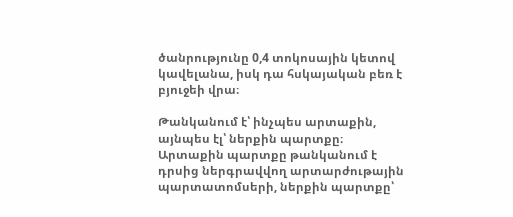ծանրությունը 0,4 տոկոսային կետով կավելանա, իսկ դա հսկայական բեռ է բյուջեի վրա։

Թանկանում է՝ ինչպես արտաքին, այնպես էլ՝ ներքին պարտքը։ Արտաքին պարտքը թանկանում է դրսից ներգրավվող արտարժութային պարտատոմսերի, ներքին պարտքը՝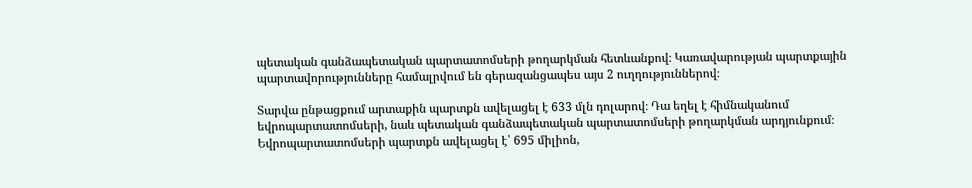պետական գանձապետական պարտատոմսերի թողարկման հետևանքով։ Կառավարության պարտքային պարտավորությունները համալրվում են գերազանցապես այս 2 ուղղություններով։

Տարվա ընթացքում արտաքին պարտքն ավելացել է 633 մլն դոլարով։ Դա եղել է հիմնականում եվրոպարտատոմսերի, նաև պետական գանձապետական պարտատոմսերի թողարկման արդյունքում։ Եվրոպարտատոմսերի պարտքն ավելացել է՝ 695 միլիոն,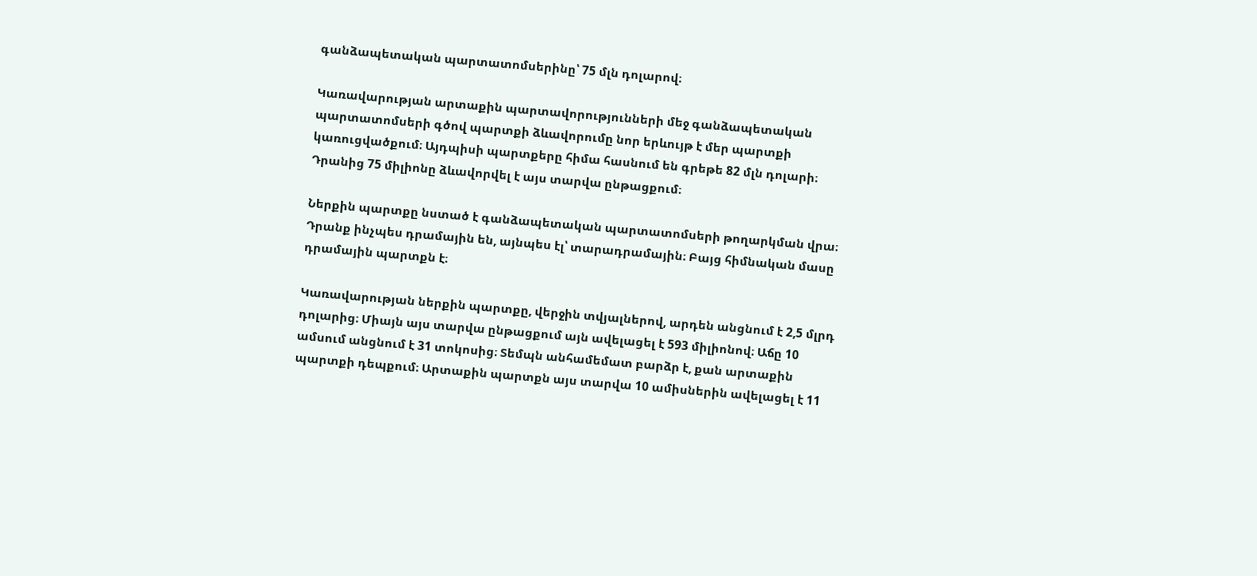գանձապետական պարտատոմսերինը՝ 75 մլն դոլարով։

Կառավարության արտաքին պարտավորությունների մեջ գանձապետական պարտատոմսերի գծով պարտքի ձևավորումը նոր երևույթ է մեր պարտքի կառուցվածքում։ Այդպիսի պարտքերը հիմա հասնում են գրեթե 82 մլն դոլարի։ Դրանից 75 միլիոնը ձևավորվել է այս տարվա ընթացքում։

Ներքին պարտքը նստած է գանձապետական պարտատոմսերի թողարկման վրա։ Դրանք ինչպես դրամային են, այնպես էլ՝ տարադրամային։ Բայց հիմնական մասը դրամային պարտքն է։

Կառավարության ներքին պարտքը, վերջին տվյալներով, արդեն անցնում է 2,5 մլրդ դոլարից։ Միայն այս տարվա ընթացքում այն ավելացել է 593 միլիոնով։ Աճը 10 ամսում անցնում է 31 տոկոսից։ Տեմպն անհամեմատ բարձր է, քան արտաքին պարտքի դեպքում։ Արտաքին պարտքն այս տարվա 10 ամիսներին ավելացել է 11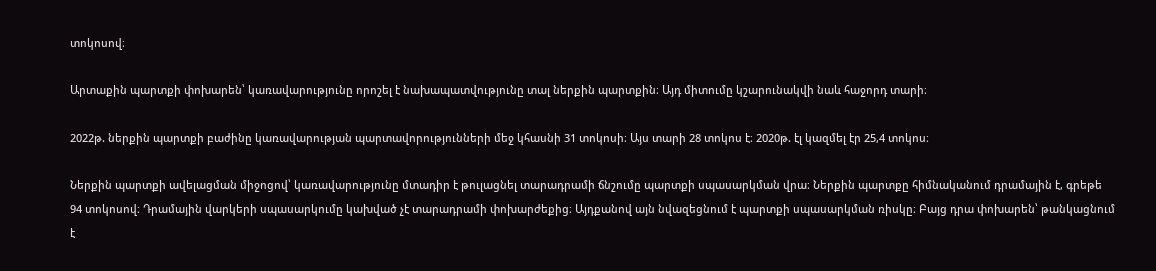տոկոսով։

Արտաքին պարտքի փոխարեն՝ կառավարությունը որոշել է նախապատվությունը տալ ներքին պարտքին։ Այդ միտումը կշարունակվի նաև հաջորդ տարի։

2022թ. ներքին պարտքի բաժինը կառավարության պարտավորությունների մեջ կհասնի 31 տոկոսի։ Այս տարի 28 տոկոս է։ 2020թ. էլ կազմել էր 25,4 տոկոս։

Ներքին պարտքի ավելացման միջոցով՝ կառավարությունը մտադիր է թուլացնել տարադրամի ճնշումը պարտքի սպասարկման վրա։ Ներքին պարտքը հիմնականում դրամային է, գրեթե 94 տոկոսով։ Դրամային վարկերի սպասարկումը կախված չէ տարադրամի փոխարժեքից։ Այդքանով այն նվազեցնում է պարտքի սպասարկման ռիսկը։ Բայց դրա փոխարեն՝ թանկացնում է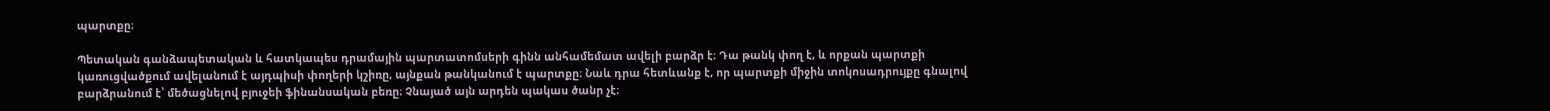պարտքը։

Պետական գանձապետական և հատկապես դրամային պարտատոմսերի գինն անհամեմատ ավելի բարձր է։ Դա թանկ փող է, և որքան պարտքի կառուցվածքում ավելանում է այդպիսի փողերի կշիռը, այնքան թանկանում է պարտքը։ Նաև դրա հետևանք է, որ պարտքի միջին տոկոսադրույքը գնալով բարձրանում է՝ մեծացնելով բյուջեի ֆինանսական բեռը։ Չնայած այն արդեն պակաս ծանր չէ։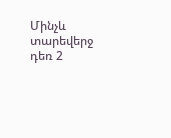Մինչև տարեվերջ դեռ 2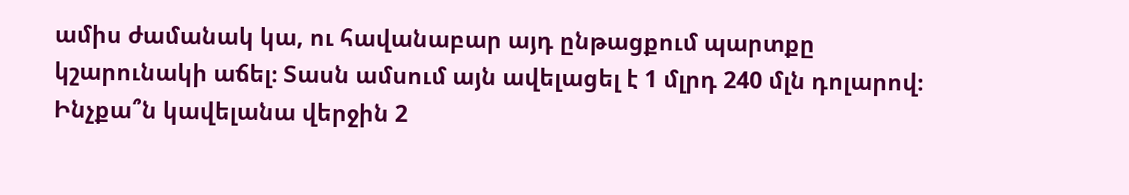ամիս ժամանակ կա, ու հավանաբար այդ ընթացքում պարտքը կշարունակի աճել։ Տասն ամսում այն ավելացել է 1 մլրդ 240 մլն դոլարով։ Ինչքա՞ն կավելանա վերջին 2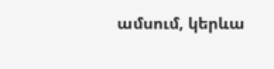ամսում, կերևա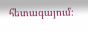հետագայում։